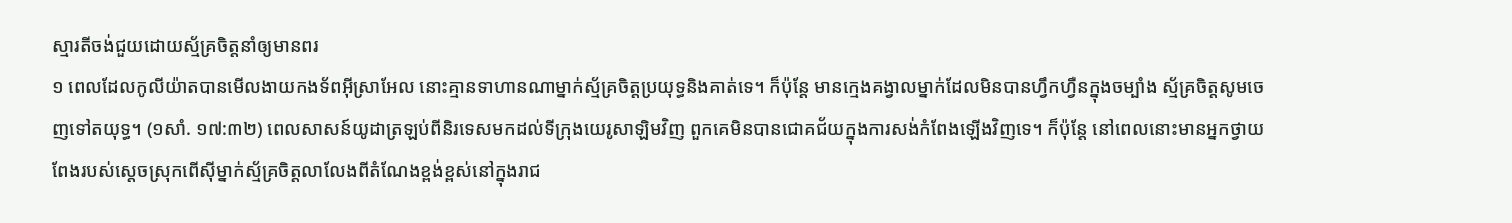ស្មារតីចង់ជួយដោយស្ម័គ្រចិត្តនាំឲ្យមានពរ
១ ពេលដែលកូលីយ៉ាតបានមើលងាយកងទ័ពអ៊ីស្រាអែល នោះគ្មានទាហានណាម្នាក់ស្ម័គ្រចិត្តប្រយុទ្ធនិងគាត់ទេ។ ក៏ប៉ុន្តែ មានក្មេងគង្វាលម្នាក់ដែលមិនបានហ្វឹកហ្វឺនក្នុងចម្បាំង ស្ម័គ្រចិត្តសូមចេញទៅតយុទ្ធ។ (១សាំ. ១៧:៣២) ពេលសាសន៍យូដាត្រឡប់ពីនិរទេសមកដល់ទីក្រុងយេរូសាឡិមវិញ ពួកគេមិនបានជោគជ័យក្នុងការសង់កំពែងឡើងវិញទេ។ ក៏ប៉ុន្តែ នៅពេលនោះមានអ្នកថ្វាយពែងរបស់ស្តេចស្រុកពើស៊ីម្នាក់ស្ម័គ្រចិត្តលាលែងពីតំណែងខ្ពង់ខ្ពស់នៅក្នុងរាជ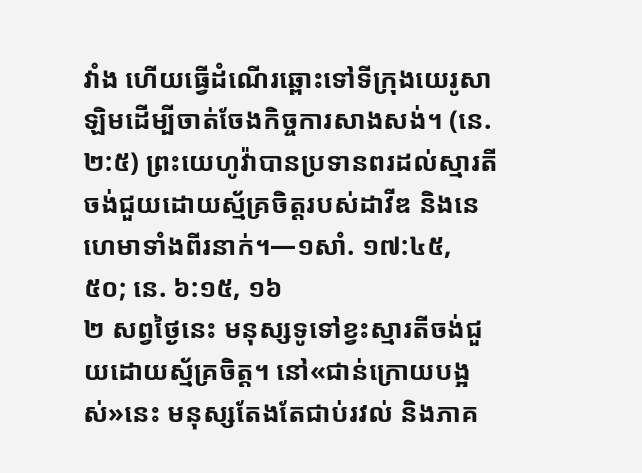វាំង ហើយធ្វើដំណើរឆ្ពោះទៅទីក្រុងយេរូសាឡិមដើម្បីចាត់ចែងកិច្ចការសាងសង់។ (នេ. ២:៥) ព្រះយេហូវ៉ាបានប្រទានពរដល់ស្មារតីចង់ជួយដោយស្ម័គ្រចិត្តរបស់ដាវីឌ និងនេហេមាទាំងពីរនាក់។—១សាំ. ១៧:៤៥, ៥០; នេ. ៦:១៥, ១៦
២ សព្វថ្ងៃនេះ មនុស្សទូទៅខ្វះស្មារតីចង់ជួយដោយស្ម័គ្រចិត្ត។ នៅ«ជាន់ក្រោយបង្អស់»នេះ មនុស្សតែងតែជាប់រវល់ និងភាគ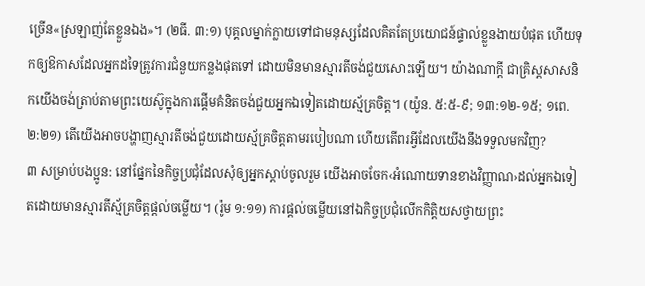ច្រើន«ស្រឡាញ់តែខ្លួនឯង»។ (២ធី. ៣:១) បុគ្គលម្នាក់ក្លាយទៅជាមនុស្សដែលគិតតែប្រយោជន៍ផ្ទាល់ខ្លួនងាយបំផុត ហើយទុកឲ្យឱកាសដែលអ្នកដទៃត្រូវការជំនួយកន្លងផុតទៅ ដោយមិនមានស្មារតីចង់ជួយសោះឡើយ។ យ៉ាងណាក្ដី ជាគ្រិស្តសាសនិកយើងចង់ត្រាប់តាមព្រះយេស៊ូក្នុងការផ្ដើមគំនិតចង់ជួយអ្នកឯទៀតដោយស្ម័គ្រចិត្ត។ (យ៉ូន. ៥:៥-៩; ១៣:១២-១៥; ១ពេ. ២:២១) តើយើងអាចបង្ហាញស្មារតីចង់ជួយដោយស្ម័គ្រចិត្តតាមរបៀបណា ហើយតើពរអ្វីដែលយើងនឹងទទួលមកវិញ?
៣ សម្រាប់បងប្អូន: នៅផ្នែកនៃកិច្ចប្រជុំដែលសុំឲ្យអ្នកស្ដាប់ចូលរួម យើងអាចចែក‹អំណោយទានខាងវិញ្ញាណ›ដល់អ្នកឯទៀតដោយមានស្មារតីស្ម័គ្រចិត្តផ្ដល់ចម្លើយ។ (រ៉ូម ១:១១) ការផ្ដល់ចម្លើយនៅឯកិច្ចប្រជុំលើកកិត្ដិយសថ្វាយព្រះ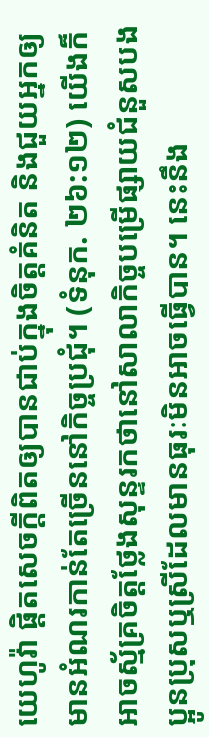យេហូវ៉ា ផ្ដិតសេចក្ដីពិតឲ្យបានជាប់ក្នុងចិត្តគំនិត និងជួយអ្នកឲ្យមានអំណរកាន់តែច្រើននៅកិច្ចប្រជុំ។ (ទំនុក. ២៦:១២) យើងក៏អាចស្ម័គ្រចិត្តថ្លែងសុន្ទរកថានៅសាលាកិច្ចបម្រើផ្សាយជំនួសបងប្អូនប្រុសឬស្រីដែលមានធុរៈមិនអាចធ្វើបាន។ នេះនឹង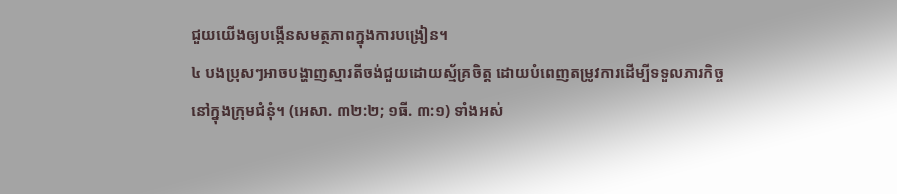ជួយយើងឲ្យបង្កើនសមត្ថភាពក្នុងការបង្រៀន។
៤ បងប្រុសៗអាចបង្ហាញស្មារតីចង់ជួយដោយស្ម័គ្រចិត្ត ដោយបំពេញតម្រូវការដើម្បីទទួលភារកិច្ចនៅក្នុងក្រុមជំនុំ។ (អេសា. ៣២:២; ១ធី. ៣:១) ទាំងអស់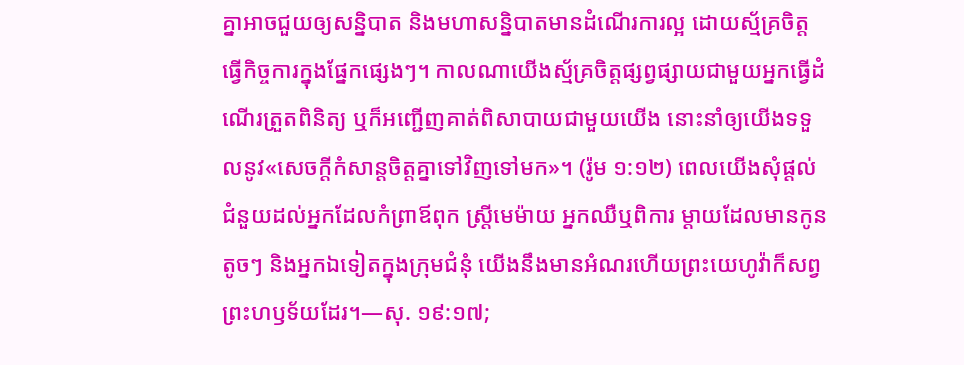គ្នាអាចជួយឲ្យសន្និបាត និងមហាសន្និបាតមានដំណើរការល្អ ដោយស្ម័គ្រចិត្តធ្វើកិច្ចការក្នុងផ្នែកផ្សេងៗ។ កាលណាយើងស្ម័គ្រចិត្តផ្សព្វផ្សាយជាមួយអ្នកធ្វើដំណើរត្រួតពិនិត្យ ឬក៏អញ្ជើញគាត់ពិសាបាយជាមួយយើង នោះនាំឲ្យយើងទទួលនូវ«សេចក្ដីកំសាន្តចិត្តគ្នាទៅវិញទៅមក»។ (រ៉ូម ១:១២) ពេលយើងសុំផ្ដល់ជំនួយដល់អ្នកដែលកំព្រាឪពុក ស្ត្រីមេម៉ាយ អ្នកឈឺឬពិការ ម្ដាយដែលមានកូនតូចៗ និងអ្នកឯទៀតក្នុងក្រុមជំនុំ យើងនឹងមានអំណរហើយព្រះយេហូវ៉ាក៏សព្វព្រះហឫទ័យដែរ។—សុ. ១៩:១៧;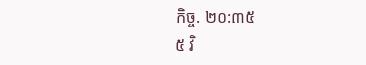កិច្ច. ២០:៣៥
៥ វិ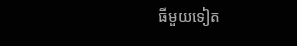ធីមួយទៀត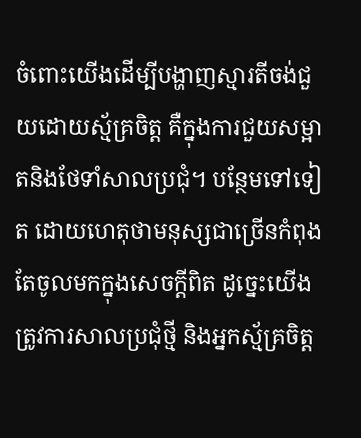ចំពោះយើងដើម្បីបង្ហាញស្មារតីចង់ជួយដោយស្ម័គ្រចិត្ត គឺក្នុងការជួយសម្អាតនិងថែទាំសាលប្រជុំ។ បន្ថែមទៅទៀត ដោយហេតុថាមនុស្សជាច្រើនកំពុងតែចូលមកក្នុងសេចក្ដីពិត ដូច្នេះយើងត្រូវការសាលប្រជុំថ្មី និងអ្នកស្ម័គ្រចិត្ត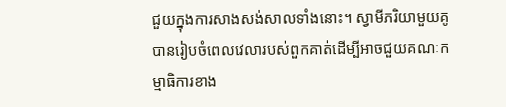ជួយក្នុងការសាងសង់សាលទាំងនោះ។ ស្វាមីភរិយាមួយគូបានរៀបចំពេលវេលារបស់ពួកគាត់ដើម្បីអាចជួយគណៈកម្មាធិការខាង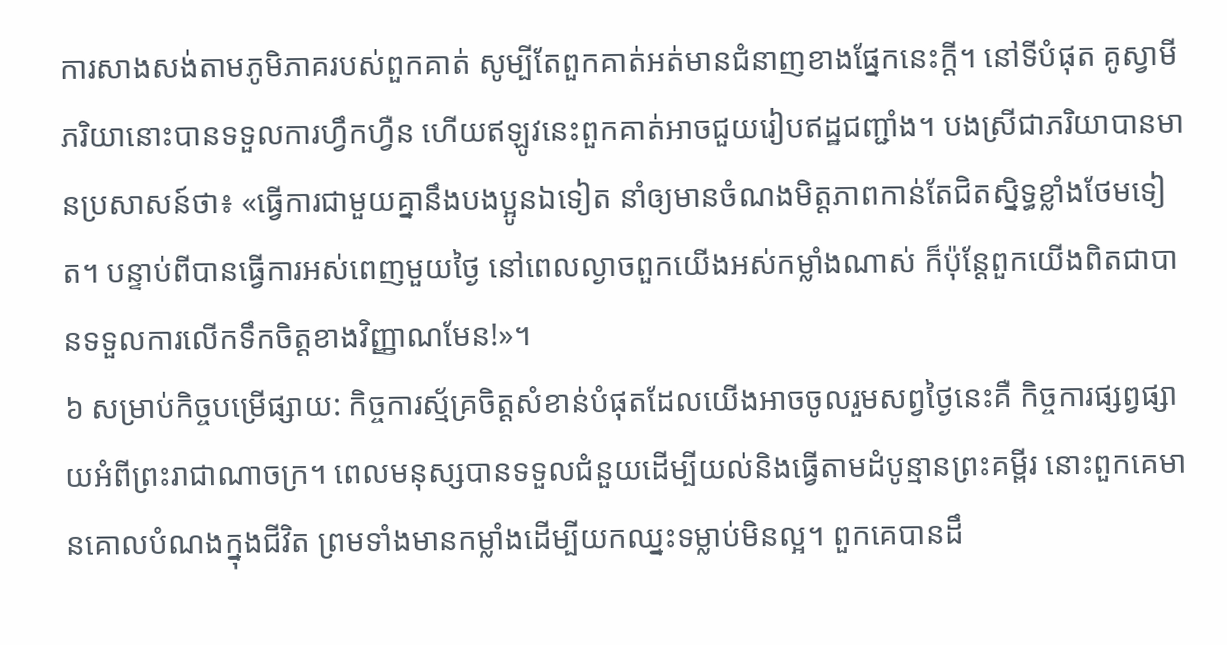ការសាងសង់តាមភូមិភាគរបស់ពួកគាត់ សូម្បីតែពួកគាត់អត់មានជំនាញខាងផ្នែកនេះក្ដី។ នៅទីបំផុត គូស្វាមីភរិយានោះបានទទួលការហ្វឹកហ្វឺន ហើយឥឡូវនេះពួកគាត់អាចជួយរៀបឥដ្ឋជញ្ជាំង។ បងស្រីជាភរិយាបានមានប្រសាសន៍ថា៖ «ធ្វើការជាមួយគ្នានឹងបងប្អូនឯទៀត នាំឲ្យមានចំណងមិត្តភាពកាន់តែជិតស្និទ្ធខ្លាំងថែមទៀត។ បន្ទាប់ពីបានធ្វើការអស់ពេញមួយថ្ងៃ នៅពេលល្ងាចពួកយើងអស់កម្លាំងណាស់ ក៏ប៉ុន្តែពួកយើងពិតជាបានទទួលការលើកទឹកចិត្តខាងវិញ្ញាណមែន!»។
៦ សម្រាប់កិច្ចបម្រើផ្សាយ: កិច្ចការស្ម័គ្រចិត្តសំខាន់បំផុតដែលយើងអាចចូលរួមសព្វថ្ងៃនេះគឺ កិច្ចការផ្សព្វផ្សាយអំពីព្រះរាជាណាចក្រ។ ពេលមនុស្សបានទទួលជំនួយដើម្បីយល់និងធ្វើតាមដំបូន្មានព្រះគម្ពីរ នោះពួកគេមានគោលបំណងក្នុងជីវិត ព្រមទាំងមានកម្លាំងដើម្បីយកឈ្នះទម្លាប់មិនល្អ។ ពួកគេបានដឹ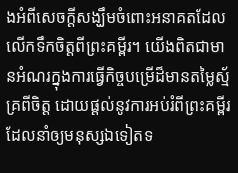ងអំពីសេចក្ដីសង្ឃឹមចំពោះអនាគតដែលលើកទឹកចិត្តពីព្រះគម្ពីរ។ យើងពិតជាមានអំណរក្នុងការធ្វើកិច្ចបម្រើដ៏មានតម្លៃស្ម័គ្រពីចិត្ត ដោយផ្ដល់នូវការអប់រំពីព្រះគម្ពីរដែលនាំឲ្យមនុស្សឯទៀតទ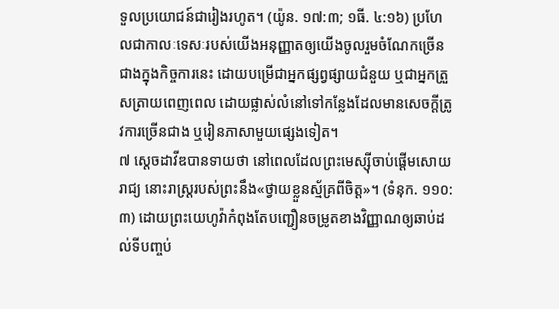ទួលប្រយោជន៍ជារៀងរហូត។ (យ៉ូន. ១៧:៣; ១ធី. ៤:១៦) ប្រហែលជាកាលៈទេសៈរបស់យើងអនុញ្ញាតឲ្យយើងចូលរួមចំណែកច្រើនជាងក្នុងកិច្ចការនេះ ដោយបម្រើជាអ្នកផ្សព្វផ្សាយជំនួយ ឬជាអ្នកត្រួសត្រាយពេញពេល ដោយផ្លាស់លំនៅទៅកន្លែងដែលមានសេចក្ដីត្រូវការច្រើនជាង ឬរៀនភាសាមួយផ្សេងទៀត។
៧ ស្តេចដាវីឌបានទាយថា នៅពេលដែលព្រះមេស្ស៊ីចាប់ផ្ដើមសោយរាជ្យ នោះរាស្ត្ររបស់ព្រះនឹង«ថ្វាយខ្លួនស្ម័គ្រពីចិត្ត»។ (ទំនុក. ១១០:៣) ដោយព្រះយេហូវ៉ាកំពុងតែបញ្ជឿនចម្រូតខាងវិញ្ញាណឲ្យឆាប់ដល់ទីបញ្ចប់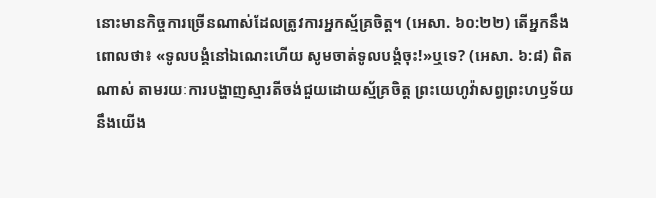នោះមានកិច្ចការច្រើនណាស់ដែលត្រូវការអ្នកស្ម័គ្រចិត្ត។ (អេសា. ៦០:២២) តើអ្នកនឹងពោលថា៖ «ទូលបង្គំនៅឯណេះហើយ សូមចាត់ទូលបង្គំចុះ!»ឬទេ? (អេសា. ៦:៨) ពិតណាស់ តាមរយៈការបង្ហាញស្មារតីចង់ជួយដោយស្ម័គ្រចិត្ត ព្រះយេហូវ៉ាសព្វព្រះហឫទ័យនឹងយើង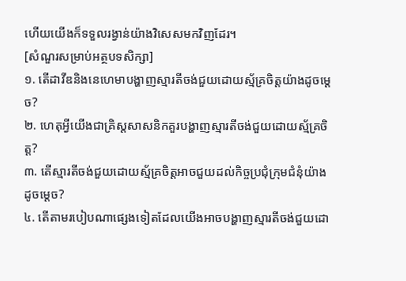ហើយយើងក៏ទទួលរង្វាន់យ៉ាងវិសេសមកវិញដែរ។
[សំណួរសម្រាប់អត្ថបទសិក្សា]
១. តើដាវីឌនិងនេហេមាបង្ហាញស្មារតីចង់ជួយដោយស្ម័គ្រចិត្តយ៉ាងដូចម្ដេច?
២. ហេតុអ្វីយើងជាគ្រិស្តសាសនិកគួរបង្ហាញស្មារតីចង់ជួយដោយស្ម័គ្រចិត្ត?
៣. តើស្មារតីចង់ជួយដោយស្ម័គ្រចិត្តអាចជួយដល់កិច្ចប្រជុំក្រុមជំនុំយ៉ាងដូចម្ដេច?
៤. តើតាមរបៀបណាផ្សេងទៀតដែលយើងអាចបង្ហាញស្មារតីចង់ជួយដោ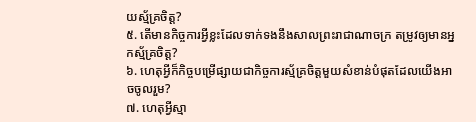យស្ម័គ្រចិត្ត?
៥. តើមានកិច្ចការអ្វីខ្លះដែលទាក់ទងនឹងសាលព្រះរាជាណាចក្រ តម្រូវឲ្យមានអ្នកស្ម័គ្រចិត្ត?
៦. ហេតុអ្វីក៏កិច្ចបម្រើផ្សាយជាកិច្ចការស្ម័គ្រចិត្តមួយសំខាន់បំផុតដែលយើងអាចចូលរួម?
៧. ហេតុអ្វីស្មា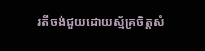រតីចង់ជួយដោយស្ម័គ្រចិត្តសំ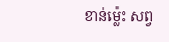ខាន់ម្ល៉េះ សព្វ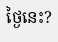ថ្ងៃនេះ?